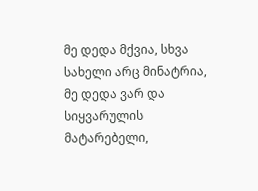მე დედა მქვია, სხვა სახელი არც მინატრია,
მე დედა ვარ და სიყვარულის მატარებელი,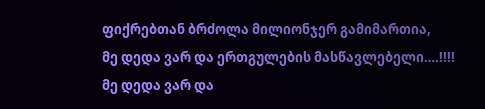ფიქრებთან ბრძოლა მილიონჯერ გამიმართია,
მე დედა ვარ და ერთგულების მასწავლებელი….!!!!
მე დედა ვარ და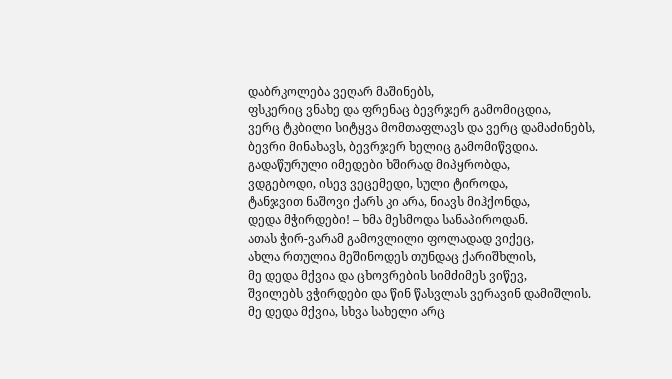დაბრკოლება ვეღარ მაშინებს,
ფსკერიც ვნახე და ფრენაც ბევრჯერ გამომიცდია,
ვერც ტკბილი სიტყვა მომთაფლავს და ვერც დამაძინებს,
ბევრი მინახავს, ბევრჯერ ხელიც გამომიწვდია.
გადაწურული იმედები ხშირად მიპყრობდა,
ვდგებოდი, ისევ ვეცემედი, სული ტიროდა,
ტანჯვით ნაშოვი ქარს კი არა, ნიავს მიჰქონდა,
დედა მჭირდები! – ხმა მესმოდა სანაპიროდან.
ათას ჭირ-ვარამ გამოვლილი ფოლადად ვიქეც,
ახლა რთულია მეშინოდეს თუნდაც ქარიშხლის,
მე დედა მქვია და ცხოვრების სიმძიმეს ვიწევ,
შვილებს ვჭირდები და წინ წასვლას ვერავინ დამიშლის.
მე დედა მქვია, სხვა სახელი არც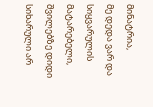მინატრია,
მე დედა ვარ და სიყვარულის მატარებელი,
შვილებზე დიდი სიხარული არ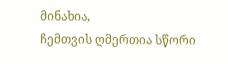მინახია,
ჩემთვის ღმერთია სწორი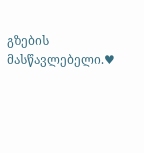გზების მასწავლებელი.♥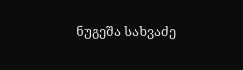ნუგეშა სახვაძე